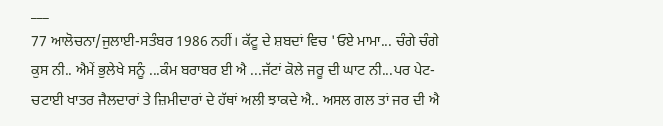___
77 ਆਲੋਚਨਾ/ਜੁਲਾਈ-ਸਤੰਬਰ 1986 ਨਹੀਂ। ਕੱਟੂ ਦੇ ਸ਼ਬਦਾਂ ਵਿਚ 'ਓਏ ਮਾਮਾ... ਚੰਗੇ ਚੰਗੇ ਕੁਸ ਨੀ.. ਐਮੇਂ ਭੁਲੇਖੇ ਸਨੂੰ ...ਕੰਮ ਬਰਾਬਰ ਈ ਐ ...ਜੱਟਾਂ ਕੋਲੇ ਜਰੂ ਦੀ ਘਾਟ ਨੀ...ਪਰ ਪੇਟ-ਚਟਾਈ ਖਾਤਰ ਜੈਲਦਾਰਾਂ ਤੇ ਜ਼ਿਮੀਦਾਰਾਂ ਦੇ ਹੱਥਾਂ ਅਲੀ ਝਾਕਦੇ ਐ.. ਅਸਲ ਗਲ ਤਾਂ ਜਰ ਦੀ ਐ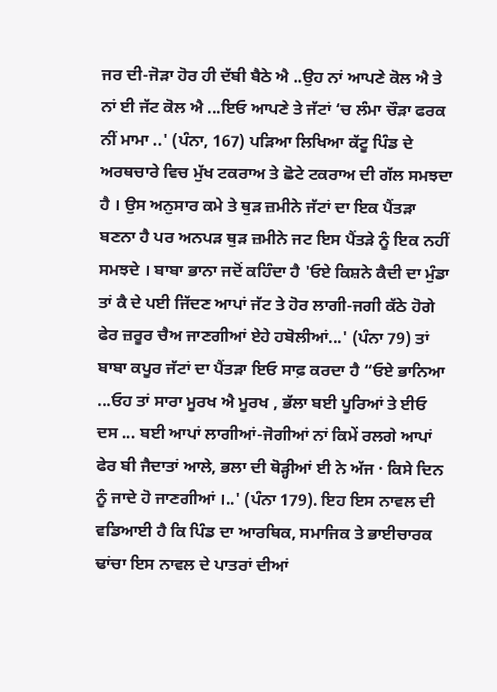ਜਰ ਦੀ-ਜੋੜਾ ਹੋਰ ਹੀ ਦੱਬੀ ਬੈਠੇ ਐ ..ਉਹ ਨਾਂ ਆਪਣੇ ਕੋਲ ਐ ਤੇ ਨਾਂ ਈ ਜੱਟ ਕੋਲ ਐ ...ਇਓ ਆਪਣੇ ਤੇ ਜੱਟਾਂ ‘ਚ ਲੰਮਾ ਚੌੜਾ ਫਰਕ ਨੀਂ ਮਾਮਾ ..' (ਪੰਨਾ, 167) ਪੜਿਆ ਲਿਖਿਆ ਕੱਟੂ ਪਿੰਡ ਦੇ ਅਰਥਚਾਰੇ ਵਿਚ ਮੁੱਖ ਟਕਰਾਅ ਤੇ ਛੋਟੇ ਟਕਰਾਅ ਦੀ ਗੱਲ ਸਮਝਦਾ ਹੈ । ਉਸ ਅਨੁਸਾਰ ਕਮੇ ਤੇ ਥੁੜ ਜ਼ਮੀਨੇ ਜੱਟਾਂ ਦਾ ਇਕ ਪੈਂਤੜਾ ਬਣਨਾ ਹੈ ਪਰ ਅਨਪੜ ਥੁੜ ਜ਼ਮੀਨੇ ਜਟ ਇਸ ਪੈਂਤੜੇ ਨੂੰ ਇਕ ਨਹੀਂ ਸਮਝਦੇ । ਬਾਬਾ ਭਾਨਾ ਜਦੋਂ ਕਹਿੰਦਾ ਹੈ 'ਓਏ ਕਿਸ਼ਨੇ ਕੈਦੀ ਦਾ ਮੁੰਡਾ ਤਾਂ ਕੈ ਦੇ ਪਈ ਜਿੱਦਣ ਆਪਾਂ ਜੱਟ ਤੇ ਹੋਰ ਲਾਗੀ-ਜਗੀ ਕੱਠੇ ਹੋਗੇ ਫੇਰ ਜ਼ਰੂਰ ਚੈਅ ਜਾਣਗੀਆਂ ਏਹੇ ਹਬੋਲੀਆਂ...' (ਪੰਨਾ 79) ਤਾਂ ਬਾਬਾ ਕਪੂਰ ਜੱਟਾਂ ਦਾ ਪੈਂਤੜਾ ਇਓ ਸਾਫ਼ ਕਰਦਾ ਹੈ “ਓਏ ਭਾਨਿਆ ...ਓਹ ਤਾਂ ਸਾਰਾ ਮੂਰਖ ਐ ਮੂਰਖ , ਭੱਲਾ ਬਈ ਪੂਰਿਆਂ ਤੇ ਈਓ ਦਸ ... ਬਈ ਆਪਾਂ ਲਾਗੀਆਂ-ਜੋਗੀਆਂ ਨਾਂ ਕਿਮੇਂ ਰਲਗੇ ਆਪਾਂ ਫੇਰ ਬੀ ਜੈਦਾਤਾਂ ਆਲੇ, ਭਲਾ ਦੀ ਥੋੜ੍ਹੀਆਂ ਈ ਨੇ ਅੱਜ · ਕਿਸੇ ਦਿਨ ਨੂੰ ਜਾਦੇ ਹੋ ਜਾਣਗੀਆਂ ।..' (ਪੰਨਾ 179). ਇਹ ਇਸ ਨਾਵਲ ਦੀ ਵਡਿਆਈ ਹੈ ਕਿ ਪਿੰਡ ਦਾ ਆਰਥਿਕ, ਸਮਾਜਿਕ ਤੇ ਭਾਈਚਾਰਕ ਢਾਂਚਾ ਇਸ ਨਾਵਲ ਦੇ ਪਾਤਰਾਂ ਦੀਆਂ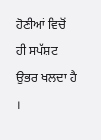ਹੋਣੀਆਂ ਵਿਚੋਂ ਹੀ ਸਪੱਸ਼ਟ ਉਭਰ ਖਲਦਾ ਹੈ ।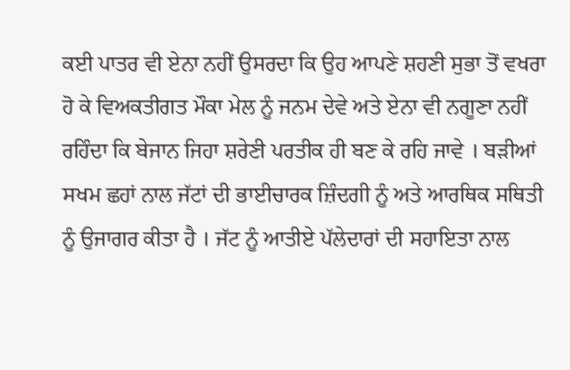ਕਈ ਪਾਤਰ ਵੀ ਏਨਾ ਨਹੀਂ ਉਸਰਦਾ ਕਿ ਉਹ ਆਪਣੇ ਸ਼ਹਣੀ ਸੁਭਾ ਤੋਂ ਵਖਰਾ ਹੋ ਕੇ ਵਿਅਕਤੀਗਤ ਮੌਕਾ ਮੇਲ ਨੂੰ ਜਨਮ ਦੇਵੇ ਅਤੇ ਏਨਾ ਵੀ ਨਗੂਣਾ ਨਹੀਂ ਰਹਿੰਦਾ ਕਿ ਬੇਜਾਨ ਜਿਹਾ ਸ਼ਰੇਣੀ ਪਰਤੀਕ ਹੀ ਬਣ ਕੇ ਰਹਿ ਜਾਵੇ । ਬੜੀਆਂ ਸਖਮ ਛਹਾਂ ਨਾਲ ਜੱਟਾਂ ਦੀ ਭਾਈਚਾਰਕ ਜ਼ਿੰਦਗੀ ਨੂੰ ਅਤੇ ਆਰਥਿਕ ਸਥਿਤੀ ਨੂੰ ਉਜਾਗਰ ਕੀਤਾ ਹੈ । ਜੱਟ ਨੂੰ ਆਤੀਏ ਪੱਲੇਦਾਰਾਂ ਦੀ ਸਹਾਇਤਾ ਨਾਲ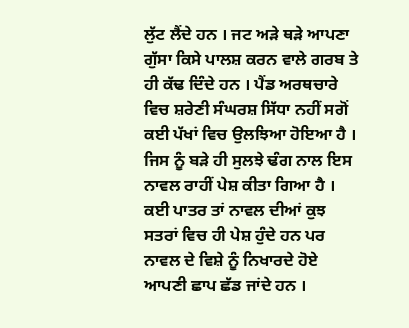ਲੁੱਟ ਲੈਂਦੇ ਹਨ । ਜਟ ਅੜੇ ਥੜੇ ਆਪਣਾ ਗੁੱਸਾ ਕਿਸੇ ਪਾਲਸ਼ ਕਰਨ ਵਾਲੇ ਗਰਬ ਤੇ ਹੀ ਕੱਢ ਦਿੰਦੇ ਹਨ । ਪੈਂਡ ਅਰਥਚਾਰੇ ਵਿਚ ਸ਼ਰੇਣੀ ਸੰਘਰਸ਼ ਸਿੱਧਾ ਨਹੀਂ ਸਗੋਂ ਕਈ ਪੱਖਾਂ ਵਿਚ ਉਲਝਿਆ ਹੋਇਆ ਹੈ । ਜਿਸ ਨੂੰ ਬੜੇ ਹੀ ਸੁਲਝੇ ਢੰਗ ਨਾਲ ਇਸ ਨਾਵਲ ਰਾਹੀਂ ਪੇਸ਼ ਕੀਤਾ ਗਿਆ ਹੈ । ਕਈ ਪਾਤਰ ਤਾਂ ਨਾਵਲ ਦੀਆਂ ਕੁਝ ਸਤਰਾਂ ਵਿਚ ਹੀ ਪੇਸ਼ ਹੁੰਦੇ ਹਨ ਪਰ ਨਾਵਲ ਦੇ ਵਿਸ਼ੇ ਨੂੰ ਨਿਖਾਰਦੇ ਹੋਏ ਆਪਣੀ ਛਾਪ ਛੱਡ ਜਾਂਦੇ ਹਨ ।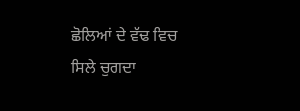ਛੋਲਿਆਂ ਦੇ ਵੱਢ ਵਿਚ ਸਿਲੇ ਚੁਗਦਾ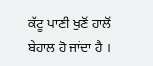ਕੱਟੂ ਪਾਣੀ ਖੁਣੋਂ ਹਾਲੋਂ ਬੇਹਾਲ ਹੋ ਜਾਂਦਾ ਹੈ ।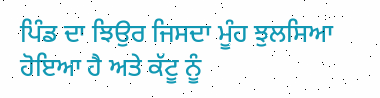ਪਿੰਡ ਦਾ ਝਿਉਰ ਜਿਸਦਾ ਮੂੰਹ ਝੁਲਸਿਆ ਹੋਇਆ ਹੈ ਅਤੇ ਕੱਟੂ ਨੂੰ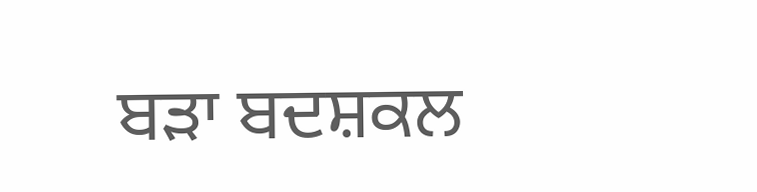ਬੜਾ ਬਦਸ਼ਕਲ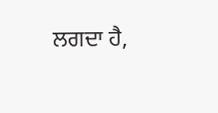ਲਗਦਾ ਹੈ,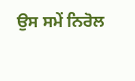ਉਸ ਸਮੇਂ ਨਿਰੋਲ